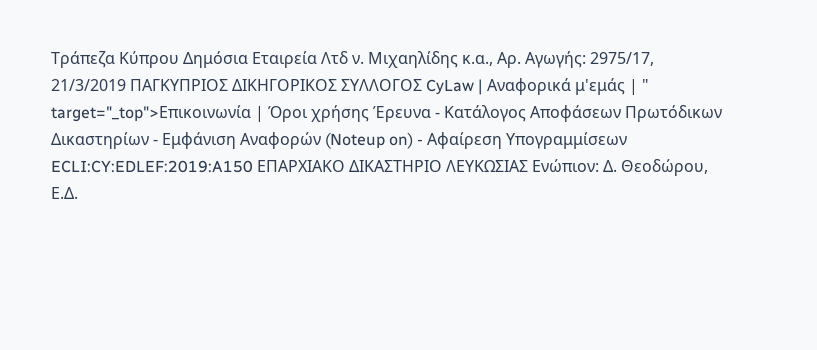Τράπεζα Κύπρου Δημόσια Εταιρεία Λτδ ν. Μιχαηλίδης κ.α., Αρ. Αγωγής: 2975/17, 21/3/2019 ΠΑΓΚΥΠΡΙΟΣ ΔΙΚΗΓΟΡΙΚΟΣ ΣΥΛΛΟΓΟΣ CyLaw | Αναφορικά μ'εμάς | " target="_top">Επικοινωνία | Όροι χρήσης Έρευνα - Κατάλογος Αποφάσεων Πρωτόδικων Δικαστηρίων - Εμφάνιση Αναφορών (Noteup on) - Αφαίρεση Υπογραμμίσεων ECLI:CY:EDLEF:2019:A150 ΕΠΑΡΧΙΑΚΟ ΔΙΚΑΣΤΗΡΙΟ ΛΕΥΚΩΣΙΑΣ Ενώπιον: Δ. Θεοδώρου, Ε.Δ.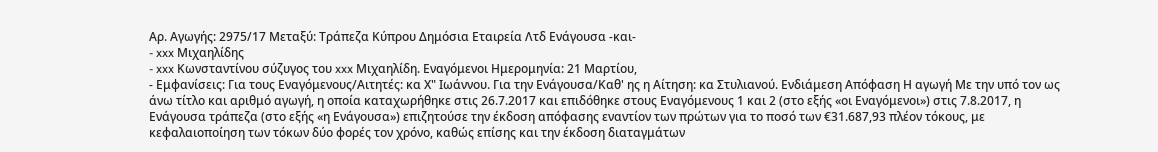Αρ. Αγωγής: 2975/17 Μεταξύ: Τράπεζα Κύπρου Δημόσια Εταιρεία Λτδ Ενάγουσα -και-
- xxx Μιχαηλίδης
- xxx Κωνσταντίνου σύζυγος του xxx Μιχαηλίδη. Εναγόμενοι Ημερομηνία: 21 Μαρτίου,
- Εμφανίσεις: Για τους Εναγόμενους/Αιτητές: κα Χ" Ιωάννου. Για την Ενάγουσα/Καθ' ης η Αίτηση: κα Στυλιανού. Ενδιάμεση Απόφαση Η αγωγή Με την υπό τον ως άνω τίτλο και αριθμό αγωγή, η οποία καταχωρήθηκε στις 26.7.2017 και επιδόθηκε στους Εναγόμενους 1 και 2 (στο εξής «οι Εναγόμενοι») στις 7.8.2017, η Ενάγουσα τράπεζα (στο εξής «η Ενάγουσα») επιζητούσε την έκδοση απόφασης εναντίον των πρώτων για το ποσό των €31.687,93 πλέον τόκους, με κεφαλαιοποίηση των τόκων δύο φορές τον χρόνο, καθώς επίσης και την έκδοση διαταγμάτων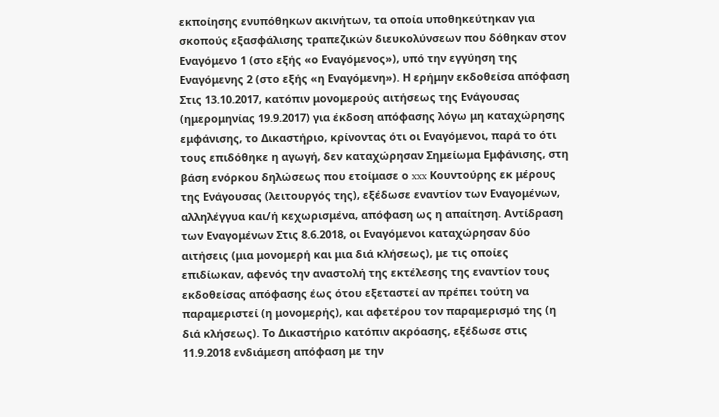εκποίησης ενυπόθηκων ακινήτων, τα οποία υποθηκεύτηκαν για σκοπούς εξασφάλισης τραπεζικών διευκολύνσεων που δόθηκαν στον Εναγόμενο 1 (στο εξής «ο Εναγόμενος»), υπό την εγγύηση της Εναγόμενης 2 (στο εξής «η Εναγόμενη»). Η ερήμην εκδοθείσα απόφαση Στις 13.10.2017, κατόπιν μονομερούς αιτήσεως της Ενάγουσας (ημερομηνίας 19.9.2017) για έκδοση απόφασης λόγω μη καταχώρησης εμφάνισης, το Δικαστήριο, κρίνοντας ότι οι Εναγόμενοι, παρά το ότι τους επιδόθηκε η αγωγή, δεν καταχώρησαν Σημείωμα Εμφάνισης, στη βάση ενόρκου δηλώσεως που ετοίμασε ο xxx Κουντούρης εκ μέρους της Ενάγουσας (λειτουργός της), εξέδωσε εναντίον των Εναγομένων, αλληλέγγυα και/ή κεχωρισμένα, απόφαση ως η απαίτηση. Αντίδραση των Εναγομένων Στις 8.6.2018, οι Εναγόμενοι καταχώρησαν δύο αιτήσεις (μια μονομερή και μια διά κλήσεως), με τις οποίες επιδίωκαν, αφενός την αναστολή της εκτέλεσης της εναντίον τους εκδοθείσας απόφασης έως ότου εξεταστεί αν πρέπει τούτη να παραμεριστεί (η μονομερής), και αφετέρου τον παραμερισμό της (η διά κλήσεως). Το Δικαστήριο κατόπιν ακρόασης, εξέδωσε στις 11.9.2018 ενδιάμεση απόφαση με την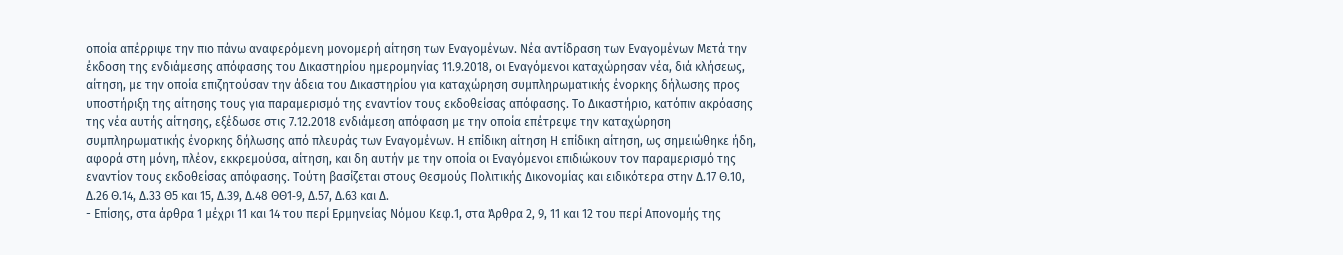οποία απέρριψε την πιο πάνω αναφερόμενη μονομερή αίτηση των Εναγομένων. Νέα αντίδραση των Εναγομένων Μετά την έκδοση της ενδιάμεσης απόφασης του Δικαστηρίου ημερομηνίας 11.9.2018, οι Εναγόμενοι καταχώρησαν νέα, διά κλήσεως, αίτηση, με την οποία επιζητούσαν την άδεια του Δικαστηρίου για καταχώρηση συμπληρωματικής ένορκης δήλωσης προς υποστήριξη της αίτησης τους για παραμερισμό της εναντίον τους εκδοθείσας απόφασης. Το Δικαστήριο, κατόπιν ακρόασης της νέα αυτής αίτησης, εξέδωσε στις 7.12.2018 ενδιάμεση απόφαση με την οποία επέτρεψε την καταχώρηση συμπληρωματικής ένορκης δήλωσης από πλευράς των Εναγομένων. Η επίδικη αίτηση Η επίδικη αίτηση, ως σημειώθηκε ήδη, αφορά στη μόνη, πλέον, εκκρεμούσα, αίτηση, και δη αυτήν με την οποία οι Εναγόμενοι επιδιώκουν τον παραμερισμό της εναντίον τους εκδοθείσας απόφασης. Τούτη βασίζεται στους Θεσμούς Πολιτικής Δικονομίας και ειδικότερα στην Δ.17 Θ.10, Δ.26 Θ.14, Δ.33 Θ5 και 15, Δ.39, Δ.48 ΘΘ1‑9, Δ.57, Δ.63 και Δ.
- Επίσης, στα άρθρα 1 μέχρι 11 και 14 του περί Ερμηνείας Νόμου Κεφ.1, στα Άρθρα 2, 9, 11 και 12 του περί Απονομής της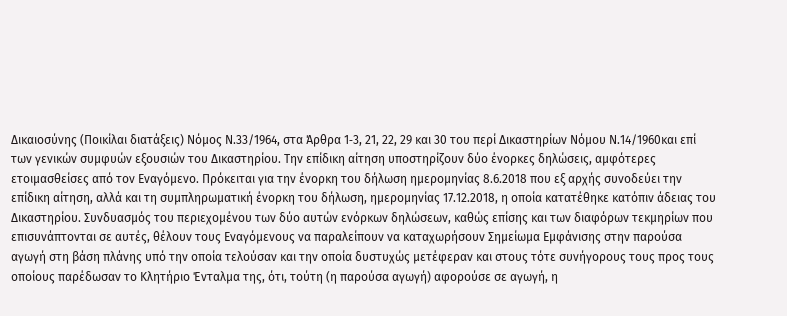Δικαιοσύνης (Ποικίλαι διατάξεις) Νόμος Ν.33/1964, στα Άρθρα 1‑3, 21, 22, 29 και 30 του περί Δικαστηρίων Νόμου Ν.14/1960και επί των γενικών συμφυών εξουσιών του Δικαστηρίου. Την επίδικη αίτηση υποστηρίζουν δύο ένορκες δηλώσεις, αμφότερες ετοιμασθείσες από τον Εναγόμενο. Πρόκειται για την ένορκη του δήλωση ημερομηνίας 8.6.2018 που εξ αρχής συνοδεύει την επίδικη αίτηση, αλλά και τη συμπληρωματική ένορκη του δήλωση, ημερομηνίας 17.12.2018, η οποία κατατέθηκε κατόπιν άδειας του Δικαστηρίου. Συνδυασμός του περιεχομένου των δύο αυτών ενόρκων δηλώσεων, καθώς επίσης και των διαφόρων τεκμηρίων που επισυνάπτονται σε αυτές, θέλουν τους Εναγόμενους να παραλείπουν να καταχωρήσουν Σημείωμα Εμφάνισης στην παρούσα αγωγή στη βάση πλάνης υπό την οποία τελούσαν και την οποία δυστυχώς μετέφεραν και στους τότε συνήγορους τους προς τους οποίους παρέδωσαν το Κλητήριο Ένταλμα της, ότι, τούτη (η παρούσα αγωγή) αφορούσε σε αγωγή, η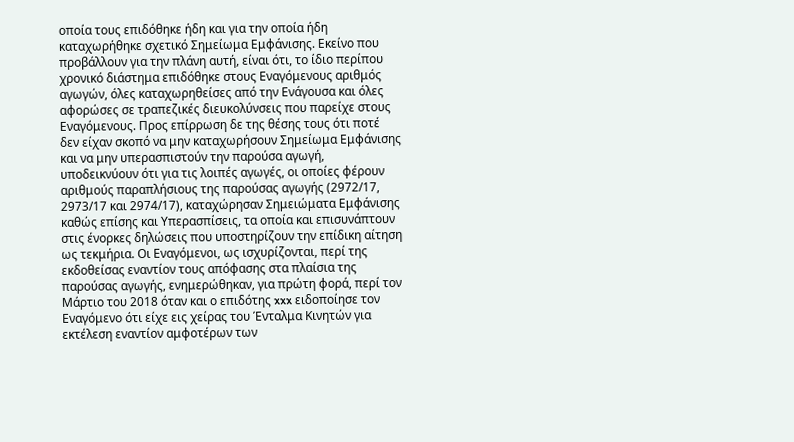οποία τους επιδόθηκε ήδη και για την οποία ήδη καταχωρήθηκε σχετικό Σημείωμα Εμφάνισης. Εκείνο που προβάλλουν για την πλάνη αυτή, είναι ότι, το ίδιο περίπου χρονικό διάστημα επιδόθηκε στους Εναγόμενους αριθμός αγωγών, όλες καταχωρηθείσες από την Ενάγουσα και όλες αφορώσες σε τραπεζικές διευκολύνσεις που παρείχε στους Εναγόμενους. Προς επίρρωση δε της θέσης τους ότι ποτέ δεν είχαν σκοπό να μην καταχωρήσουν Σημείωμα Εμφάνισης και να μην υπερασπιστούν την παρούσα αγωγή, υποδεικνύουν ότι για τις λοιπές αγωγές, οι οποίες φέρουν αριθμούς παραπλήσιους της παρούσας αγωγής (2972/17, 2973/17 και 2974/17), καταχώρησαν Σημειώματα Εμφάνισης καθώς επίσης και Υπερασπίσεις, τα οποία και επισυνάπτουν στις ένορκες δηλώσεις που υποστηρίζουν την επίδικη αίτηση ως τεκμήρια. Οι Εναγόμενοι, ως ισχυρίζονται, περί της εκδοθείσας εναντίον τους απόφασης στα πλαίσια της παρούσας αγωγής, ενημερώθηκαν, για πρώτη φορά, περί τον Μάρτιο του 2018 όταν και ο επιδότης xxx ειδοποίησε τον Εναγόμενο ότι είχε εις χείρας του Ένταλμα Κινητών για εκτέλεση εναντίον αμφοτέρων των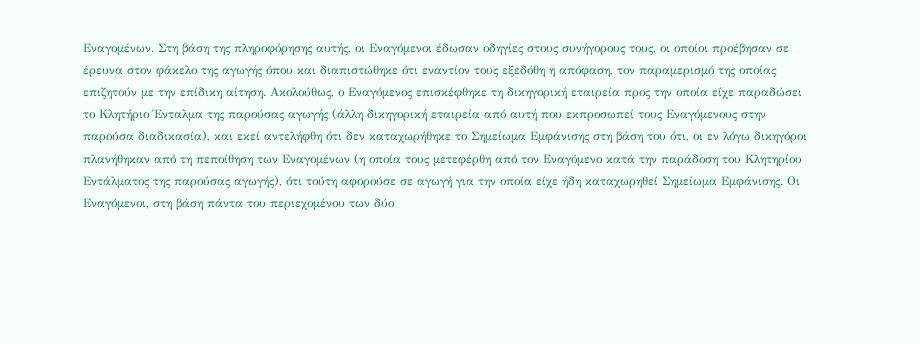Εναγομένων. Στη βάση της πληροφόρησης αυτής, οι Εναγόμενοι έδωσαν οδηγίες στους συνήγορους τους, οι οποίοι προέβησαν σε έρευνα στον φάκελο της αγωγής όπου και διαπιστώθηκε ότι εναντίον τους εξεδόθη η απόφαση, τον παραμερισμό της οποίας επιζητούν με την επίδικη αίτηση. Ακολούθως, ο Εναγόμενος επισκέφθηκε τη δικηγορική εταιρεία προς την οποία είχε παραδώσει το Κλητήριο Ένταλμα της παρούσας αγωγής (άλλη δικηγορική εταιρεία από αυτή που εκπροσωπεί τους Εναγόμενους στην παρούσα διαδικασία), και εκεί αντελήφθη ότι δεν καταχωρήθηκε το Σημείωμα Εμφάνισης στη βάση του ότι, οι εν λόγω δικηγόροι πλανήθηκαν από τη πεποίθηση των Εναγομένων (η οποία τους μετεφέρθη από τον Εναγόμενο κατά την παράδοση του Κλητηρίου Εντάλματος της παρούσας αγωγής), ότι τούτη αφορούσε σε αγωγή για την οποία είχε ήδη καταχωρηθεί Σημείωμα Εμφάνισης. Οι Εναγόμενοι, στη βάση πάντα του περιεχομένου των δύο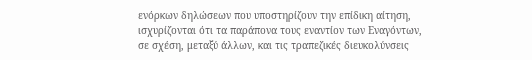ενόρκων δηλώσεων που υποστηρίζουν την επίδικη αίτηση, ισχυρίζονται ότι τα παράπονα τους εναντίον των Εναγόντων, σε σχέση, μεταξύ άλλων, και τις τραπεζικές διευκολύνσεις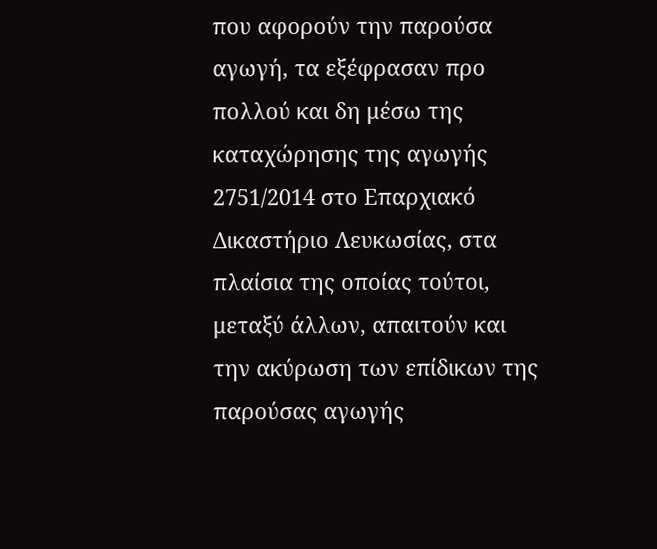που αφορούν την παρούσα αγωγή, τα εξέφρασαν προ πολλού και δη μέσω της καταχώρησης της αγωγής 2751/2014 στο Επαρχιακό Δικαστήριο Λευκωσίας, στα πλαίσια της οποίας τούτοι, μεταξύ άλλων, απαιτούν και την ακύρωση των επίδικων της παρούσας αγωγής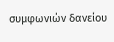συμφωνιών δανείου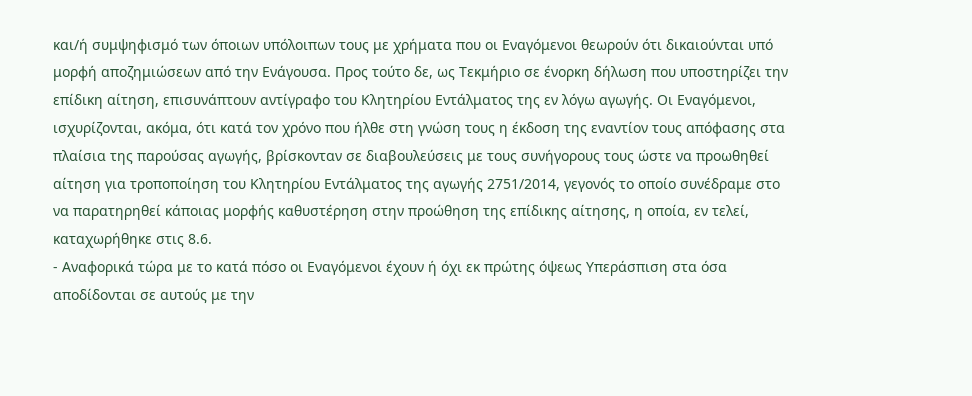και/ή συμψηφισμό των όποιων υπόλοιπων τους με χρήματα που οι Εναγόμενοι θεωρούν ότι δικαιούνται υπό μορφή αποζημιώσεων από την Ενάγουσα. Προς τούτο δε, ως Τεκμήριο σε ένορκη δήλωση που υποστηρίζει την επίδικη αίτηση, επισυνάπτουν αντίγραφο του Κλητηρίου Εντάλματος της εν λόγω αγωγής. Οι Εναγόμενοι, ισχυρίζονται, ακόμα, ότι κατά τον χρόνο που ήλθε στη γνώση τους η έκδοση της εναντίον τους απόφασης στα πλαίσια της παρούσας αγωγής, βρίσκονταν σε διαβουλεύσεις με τους συνήγορους τους ώστε να προωθηθεί αίτηση για τροποποίηση του Κλητηρίου Εντάλματος της αγωγής 2751/2014, γεγονός το οποίο συνέδραμε στο να παρατηρηθεί κάποιας μορφής καθυστέρηση στην προώθηση της επίδικης αίτησης, η οποία, εν τελεί, καταχωρήθηκε στις 8.6.
- Αναφορικά τώρα με το κατά πόσο οι Εναγόμενοι έχουν ή όχι εκ πρώτης όψεως Υπεράσπιση στα όσα αποδίδονται σε αυτούς με την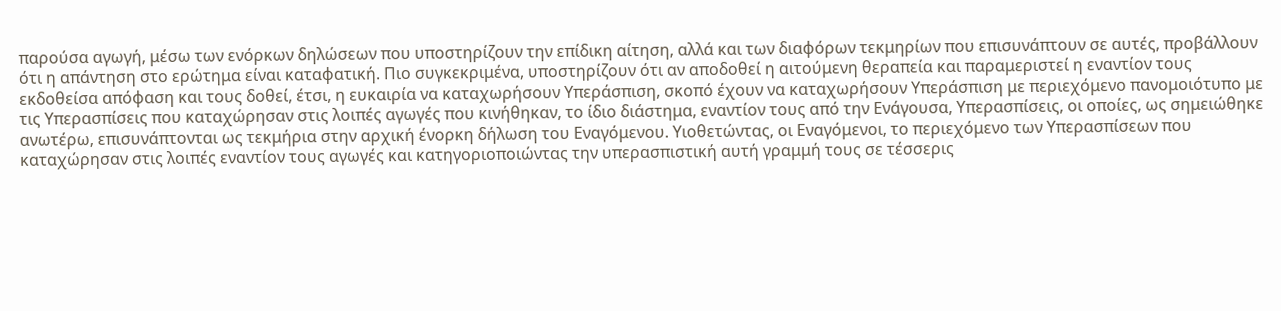παρούσα αγωγή, μέσω των ενόρκων δηλώσεων που υποστηρίζουν την επίδικη αίτηση, αλλά και των διαφόρων τεκμηρίων που επισυνάπτουν σε αυτές, προβάλλουν ότι η απάντηση στο ερώτημα είναι καταφατική. Πιο συγκεκριμένα, υποστηρίζουν ότι αν αποδοθεί η αιτούμενη θεραπεία και παραμεριστεί η εναντίον τους εκδοθείσα απόφαση και τους δοθεί, έτσι, η ευκαιρία να καταχωρήσουν Υπεράσπιση, σκοπό έχουν να καταχωρήσουν Υπεράσπιση με περιεχόμενο πανομοιότυπο με τις Υπερασπίσεις που καταχώρησαν στις λοιπές αγωγές που κινήθηκαν, το ίδιο διάστημα, εναντίον τους από την Ενάγουσα, Υπερασπίσεις, οι οποίες, ως σημειώθηκε ανωτέρω, επισυνάπτονται ως τεκμήρια στην αρχική ένορκη δήλωση του Εναγόμενου. Υιοθετώντας, οι Εναγόμενοι, το περιεχόμενο των Υπερασπίσεων που καταχώρησαν στις λοιπές εναντίον τους αγωγές και κατηγοριοποιώντας την υπερασπιστική αυτή γραμμή τους σε τέσσερις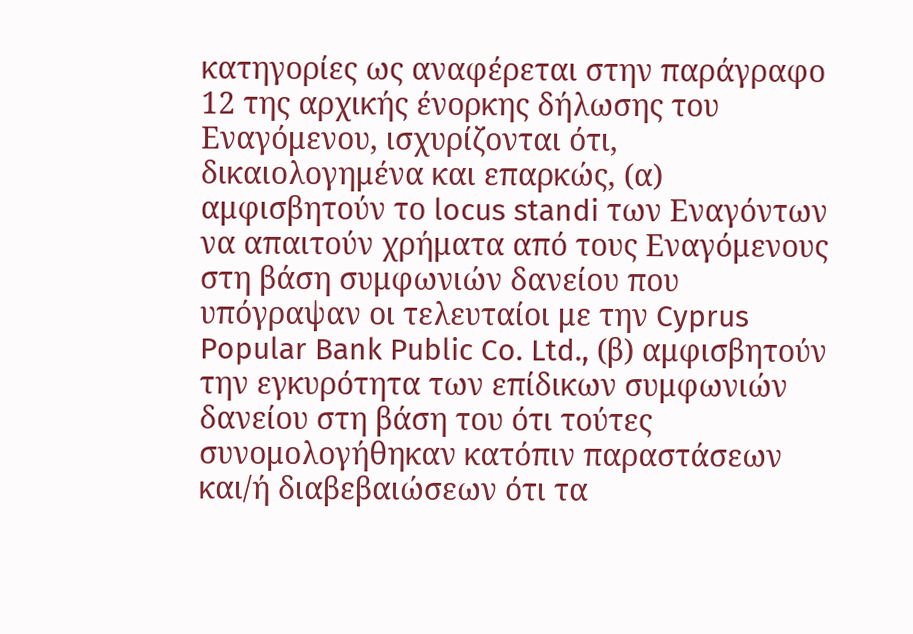κατηγορίες ως αναφέρεται στην παράγραφο 12 της αρχικής ένορκης δήλωσης του Εναγόμενου, ισχυρίζονται ότι, δικαιολογημένα και επαρκώς, (α) αμφισβητούν το locus standi των Εναγόντων να απαιτούν χρήματα από τους Εναγόμενους στη βάση συμφωνιών δανείου που υπόγραψαν οι τελευταίοι με την Cyprus Popular Bank Public Co. Ltd., (β) αμφισβητούν την εγκυρότητα των επίδικων συμφωνιών δανείου στη βάση του ότι τούτες συνομολογήθηκαν κατόπιν παραστάσεων και/ή διαβεβαιώσεων ότι τα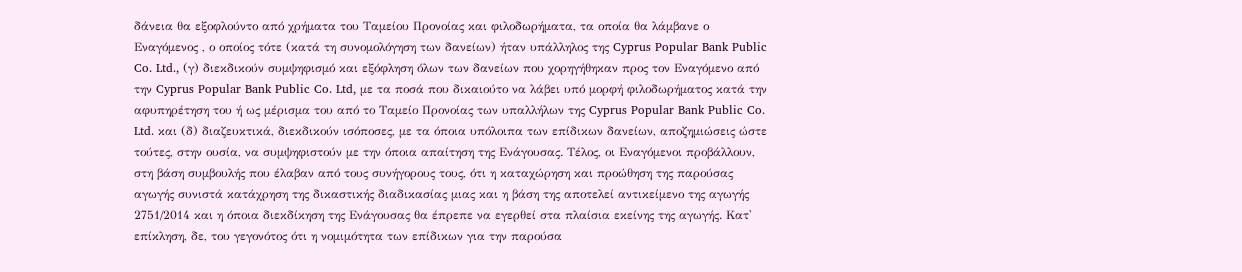δάνεια θα εξοφλούντο από χρήματα του Ταμείου Προνοίας και φιλοδωρήματα, τα οποία θα λάμβανε ο Εναγόμενος , ο οποίος τότε (κατά τη συνομολόγηση των δανείων) ήταν υπάλληλος της Cyprus Popular Bank Public Co. Ltd., (γ) διεκδικούν συμψηφισμό και εξόφληση όλων των δανείων που χορηγήθηκαν προς τον Εναγόμενο από την Cyprus Popular Bank Public Co. Ltd, με τα ποσά που δικαιούτο να λάβει υπό μορφή φιλοδωρήματος κατά την αφυπηρέτηση του ή ως μέρισμα του από το Ταμείο Προνοίας των υπαλλήλων της Cyprus Popular Bank Public Co. Ltd. και (δ) διαζευκτικά, διεκδικούν ισόποσες, με τα όποια υπόλοιπα των επίδικων δανείων, αποζημιώσεις ώστε τούτες, στην ουσία, να συμψηφιστούν με την όποια απαίτηση της Ενάγουσας. Τέλος, οι Εναγόμενοι προβάλλουν, στη βάση συμβουλής που έλαβαν από τους συνήγορους τους, ότι η καταχώρηση και προώθηση της παρούσας αγωγής συνιστά κατάχρηση της δικαστικής διαδικασίας μιας και η βάση της αποτελεί αντικείμενο της αγωγής 2751/2014 και η όποια διεκδίκηση της Ενάγουσας θα έπρεπε να εγερθεί στα πλαίσια εκείνης της αγωγής. Κατ' επίκληση, δε, του γεγονότος ότι η νομιμότητα των επίδικων για την παρούσα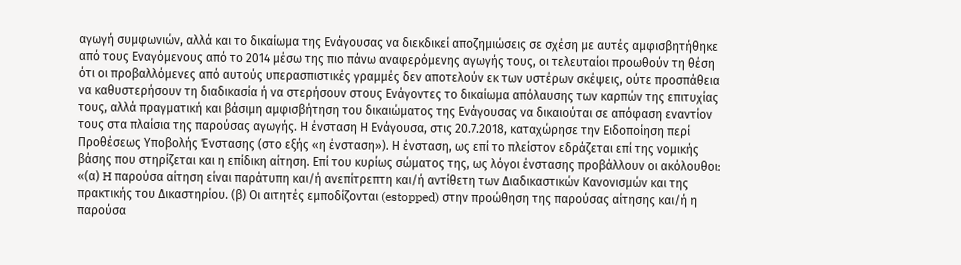αγωγή συμφωνιών, αλλά και το δικαίωμα της Ενάγουσας να διεκδικεί αποζημιώσεις σε σχέση με αυτές αμφισβητήθηκε από τους Εναγόμενους από το 2014 μέσω της πιο πάνω αναφερόμενης αγωγής τους, οι τελευταίοι προωθούν τη θέση ότι οι προβαλλόμενες από αυτούς υπερασπιστικές γραμμές δεν αποτελούν εκ των υστέρων σκέψεις, ούτε προσπάθεια να καθυστερήσουν τη διαδικασία ή να στερήσουν στους Ενάγοντες το δικαίωμα απόλαυσης των καρπών της επιτυχίας τους, αλλά πραγματική και βάσιμη αμφισβήτηση του δικαιώματος της Ενάγουσας να δικαιούται σε απόφαση εναντίον τους στα πλαίσια της παρούσας αγωγής. Η ένσταση Η Ενάγουσα, στις 20.7.2018, καταχώρησε την Ειδοποίηση περί Προθέσεως Υποβολής Ένστασης (στο εξής «η ένσταση»). Η ένσταση, ως επί το πλείστον εδράζεται επί της νομικής βάσης που στηρίζεται και η επίδικη αίτηση. Επί του κυρίως σώματος της, ως λόγοι ένστασης προβάλλουν οι ακόλουθοι: «(α) H παρούσα αίτηση είναι παράτυπη και/ή ανεπίτρεπτη και/ή αντίθετη των Διαδικαστικών Κανονισμών και της πρακτικής του Δικαστηρίου. (β) Οι αιτητές εμποδίζονται (estopped) στην προώθηση της παρούσας αίτησης και/ή η παρούσα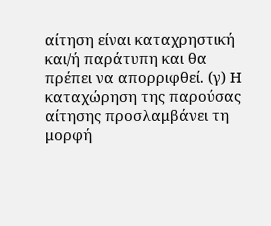αίτηση είναι καταχρηστική και/ή παράτυπη και θα πρέπει να απορριφθεί. (γ) Η καταχώρηση της παρούσας αίτησης προσλαμβάνει τη μορφή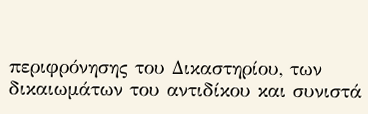περιφρόνησης του Δικαστηρίου, των δικαιωμάτων του αντιδίκου και συνιστά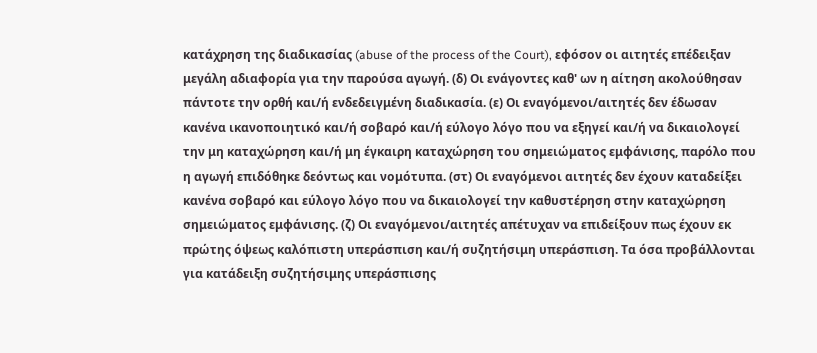κατάχρηση της διαδικασίας (abuse of the process of the Court), εφόσον οι αιτητές επέδειξαν μεγάλη αδιαφορία για την παρούσα αγωγή. (δ) Οι ενάγοντες καθ' ων η αίτηση ακολούθησαν πάντοτε την ορθή και/ή ενδεδειγμένη διαδικασία. (ε) Οι εναγόμενοι/αιτητές δεν έδωσαν κανένα ικανοποιητικό και/ή σοβαρό και/ή εύλογο λόγο που να εξηγεί και/ή να δικαιολογεί την μη καταχώρηση και/ή μη έγκαιρη καταχώρηση του σημειώματος εμφάνισης, παρόλο που η αγωγή επιδόθηκε δεόντως και νομότυπα. (στ) Οι εναγόμενοι αιτητές δεν έχουν καταδείξει κανένα σοβαρό και εύλογο λόγο που να δικαιολογεί την καθυστέρηση στην καταχώρηση σημειώματος εμφάνισης. (ζ) Οι εναγόμενοι/αιτητές απέτυχαν να επιδείξουν πως έχουν εκ πρώτης όψεως καλόπιστη υπεράσπιση και/ή συζητήσιμη υπεράσπιση. Τα όσα προβάλλονται για κατάδειξη συζητήσιμης υπεράσπισης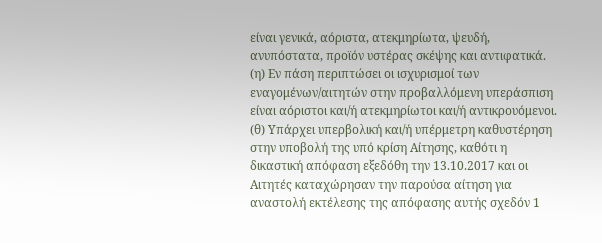είναι γενικά, αόριστα, ατεκμηρίωτα, ψευδή, ανυπόστατα, προϊόν υστέρας σκέψης και αντιφατικά. (η) Εν πάση περιπτώσει οι ισχυρισμοί των εναγομένων/αιτητών στην προβαλλόμενη υπεράσπιση είναι αόριστοι και/ή ατεκμηρίωτοι και/ή αντικρουόμενοι. (θ) Υπάρχει υπερβολική και/ή υπέρμετρη καθυστέρηση στην υποβολή της υπό κρίση Αίτησης, καθότι η δικαστική απόφαση εξεδόθη την 13.10.2017 και οι Αιτητές καταχώρησαν την παρούσα αίτηση για αναστολή εκτέλεσης της απόφασης αυτής σχεδόν 1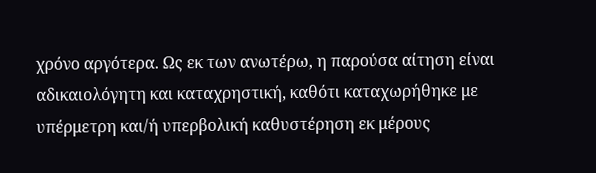χρόνο αργότερα. Ως εκ των ανωτέρω, η παρούσα αίτηση είναι αδικαιολόγητη και καταχρηστική, καθότι καταχωρήθηκε με υπέρμετρη και/ή υπερβολική καθυστέρηση εκ μέρους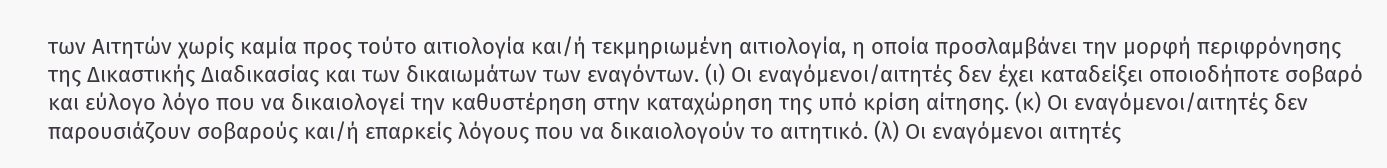των Αιτητών χωρίς καμία προς τούτο αιτιολογία και/ή τεκμηριωμένη αιτιολογία, η οποία προσλαμβάνει την μορφή περιφρόνησης της Δικαστικής Διαδικασίας και των δικαιωμάτων των εναγόντων. (ι) Οι εναγόμενοι/αιτητές δεν έχει καταδείξει οποιοδήποτε σοβαρό και εύλογο λόγο που να δικαιολογεί την καθυστέρηση στην καταχώρηση της υπό κρίση αίτησης. (κ) Οι εναγόμενοι/αιτητές δεν παρουσιάζουν σοβαρούς και/ή επαρκείς λόγους που να δικαιολογούν το αιτητικό. (λ) Οι εναγόμενοι αιτητές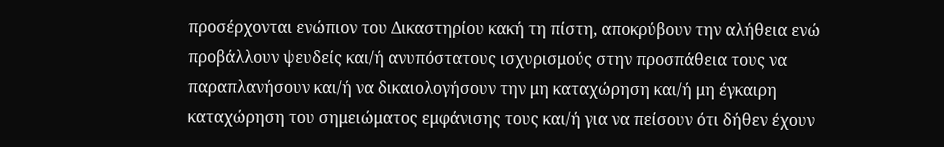προσέρχονται ενώπιον του Δικαστηρίου κακή τη πίστη, αποκρύβουν την αλήθεια ενώ προβάλλουν ψευδείς και/ή ανυπόστατους ισχυρισμούς στην προσπάθεια τους να παραπλανήσουν και/ή να δικαιολογήσουν την μη καταχώρηση και/ή μη έγκαιρη καταχώρηση του σημειώματος εμφάνισης τους και/ή για να πείσουν ότι δήθεν έχουν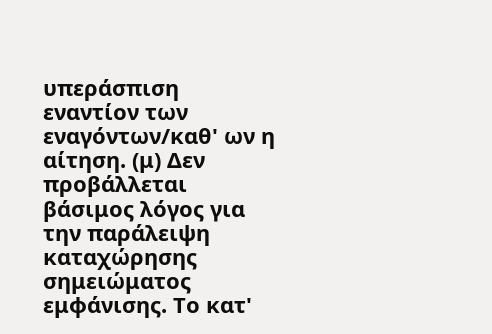υπεράσπιση εναντίον των εναγόντων/καθ' ων η αίτηση. (μ) Δεν προβάλλεται βάσιμος λόγος για την παράλειψη καταχώρησης σημειώματος εμφάνισης. Το κατ'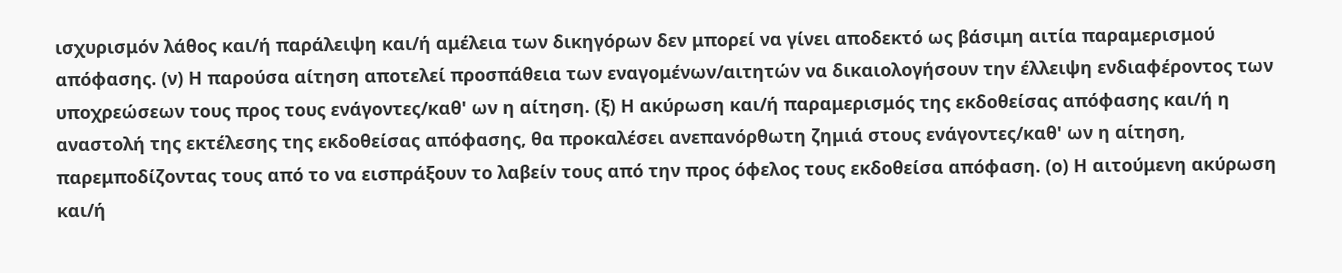ισχυρισμόν λάθος και/ή παράλειψη και/ή αμέλεια των δικηγόρων δεν μπορεί να γίνει αποδεκτό ως βάσιμη αιτία παραμερισμού απόφασης. (ν) Η παρούσα αίτηση αποτελεί προσπάθεια των εναγομένων/αιτητών να δικαιολογήσουν την έλλειψη ενδιαφέροντος των υποχρεώσεων τους προς τους ενάγοντες/καθ' ων η αίτηση. (ξ) Η ακύρωση και/ή παραμερισμός της εκδοθείσας απόφασης και/ή η αναστολή της εκτέλεσης της εκδοθείσας απόφασης, θα προκαλέσει ανεπανόρθωτη ζημιά στους ενάγοντες/καθ' ων η αίτηση, παρεμποδίζοντας τους από το να εισπράξουν το λαβείν τους από την προς όφελος τους εκδοθείσα απόφαση. (ο) Η αιτούμενη ακύρωση και/ή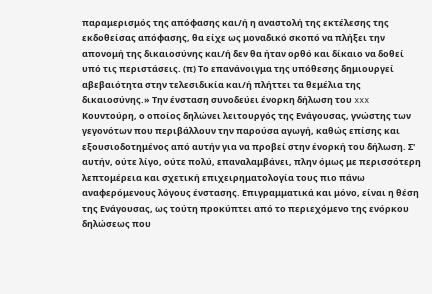παραμερισμός της απόφασης και/ή η αναστολή της εκτέλεσης της εκδοθείσας απόφασης, θα είχε ως μοναδικό σκοπό να πλήξει την απονομή της δικαιοσύνης και/ή δεν θα ήταν ορθό και δίκαιο να δοθεί υπό τις περιστάσεις. (π) Το επανάνοιγμα της υπόθεσης δημιουργεί αβεβαιότητα στην τελεσιδικία και/ή πλήττει τα θεμέλια της δικαιοσύνης.» Την ένσταση συνοδεύει ένορκη δήλωση του xxx Κουντούρη, ο οποίος δηλώνει λειτουργός της Ενάγουσας, γνώστης των γεγονότων που περιβάλλουν την παρούσα αγωγή, καθώς επίσης και εξουσιοδοτημένος από αυτήν για να προβεί στην ένορκή του δήλωση. Σ' αυτήν, ούτε λίγο, ούτε πολύ, επαναλαμβάνει, πλην όμως με περισσότερη λεπτομέρεια και σχετική επιχειρηματολογία τους πιο πάνω αναφερόμενους λόγους ένστασης. Επιγραμματικά και μόνο, είναι η θέση της Ενάγουσας, ως τούτη προκύπτει από το περιεχόμενο της ενόρκου δηλώσεως που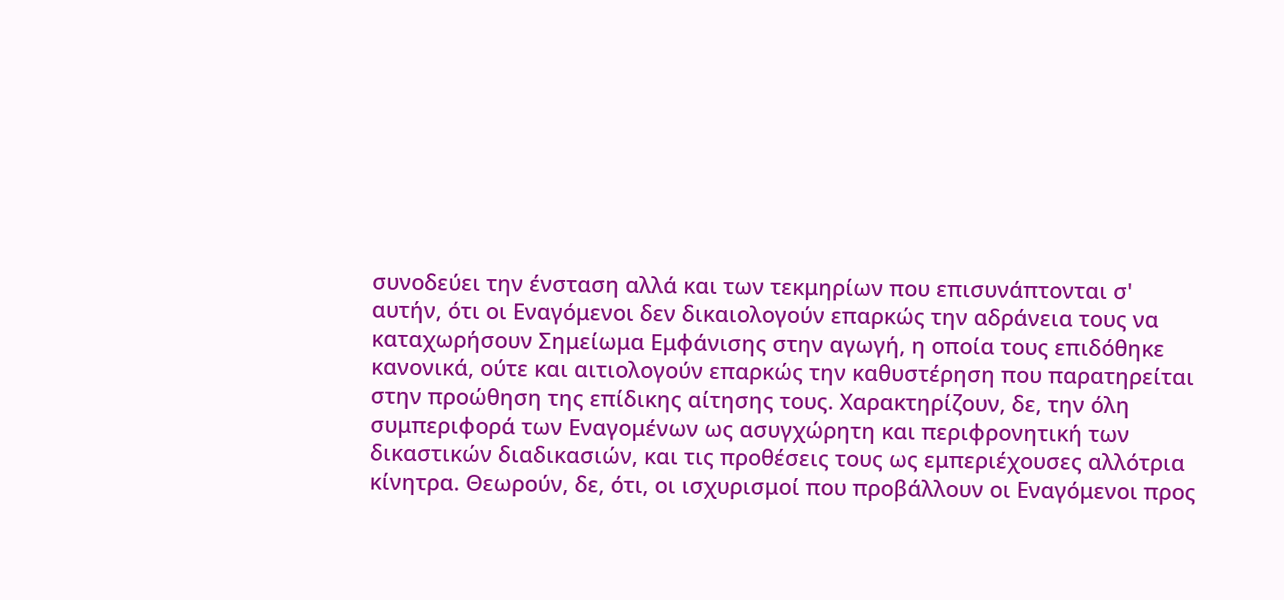συνοδεύει την ένσταση αλλά και των τεκμηρίων που επισυνάπτονται σ' αυτήν, ότι οι Εναγόμενοι δεν δικαιολογούν επαρκώς την αδράνεια τους να καταχωρήσουν Σημείωμα Εμφάνισης στην αγωγή, η οποία τους επιδόθηκε κανονικά, ούτε και αιτιολογούν επαρκώς την καθυστέρηση που παρατηρείται στην προώθηση της επίδικης αίτησης τους. Χαρακτηρίζουν, δε, την όλη συμπεριφορά των Εναγομένων ως ασυγχώρητη και περιφρονητική των δικαστικών διαδικασιών, και τις προθέσεις τους ως εμπεριέχουσες αλλότρια κίνητρα. Θεωρούν, δε, ότι, οι ισχυρισμοί που προβάλλουν οι Εναγόμενοι προς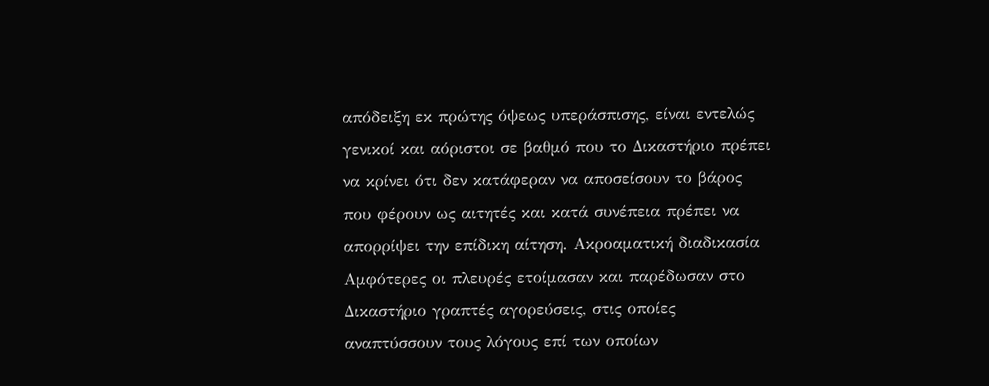απόδειξη εκ πρώτης όψεως υπεράσπισης, είναι εντελώς γενικοί και αόριστοι σε βαθμό που το Δικαστήριο πρέπει να κρίνει ότι δεν κατάφεραν να αποσείσουν το βάρος που φέρουν ως αιτητές και κατά συνέπεια πρέπει να απορρίψει την επίδικη αίτηση. Ακροαματική διαδικασία Αμφότερες οι πλευρές ετοίμασαν και παρέδωσαν στο Δικαστήριο γραπτές αγορεύσεις, στις οποίες αναπτύσσουν τους λόγους επί των οποίων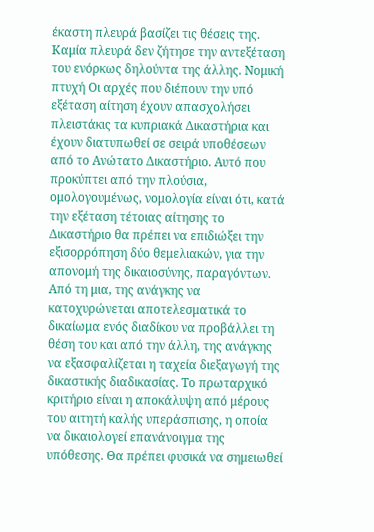έκαστη πλευρά βασίζει τις θέσεις της. Καμία πλευρά δεν ζήτησε την αντεξέταση του ενόρκως δηλούντα της άλλης. Νομική πτυχή Οι αρχές που διέπουν την υπό εξέταση αίτηση έχουν απασχολήσει πλειστάκις τα κυπριακά Δικαστήρια και έχουν διατυπωθεί σε σειρά υποθέσεων από το Ανώτατο Δικαστήριο. Αυτό που προκύπτει από την πλούσια, ομολογουμένως, νομολογία είναι ότι, κατά την εξέταση τέτοιας αίτησης το Δικαστήριο θα πρέπει να επιδιώξει την εξισορρόπηση δύο θεμελιακών, για την απονομή της δικαιοσύνης, παραγόντων. Από τη μια, της ανάγκης να κατοχυρώνεται αποτελεσματικά το δικαίωμα ενός διαδίκου να προβάλλει τη θέση του και από την άλλη, της ανάγκης να εξασφαλίζεται η ταχεία διεξαγωγή της δικαστικής διαδικασίας. Το πρωταρχικό κριτήριο είναι η αποκάλυψη από μέρους του αιτητή καλής υπεράσπισης, η οποία να δικαιολογεί επανάνοιγμα της υπόθεσης. Θα πρέπει φυσικά να σημειωθεί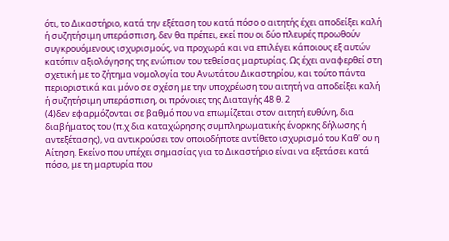ότι, το Δικαστήριο, κατά την εξέταση του κατά πόσο ο αιτητής έχει αποδείξει καλή ή συζητήσιμη υπεράσπιση, δεν θα πρέπει, εκεί που οι δύο πλευρές προωθούν συγκρουόμενους ισχυρισμούς, να προχωρά και να επιλέγει κάποιους εξ αυτών κατόπιν αξιολόγησης της ενώπιον του τεθείσας μαρτυρίας. Ως έχει αναφερθεί στη σχετική με το ζήτημα νομολογία του Ανωτάτου Δικαστηρίου, και τούτο πάντα περιοριστικά και μόνο σε σχέση με την υποχρέωση του αιτητή να αποδείξει καλή ή συζητήσιμη υπεράσπιση, οι πρόνοιες της Διαταγής 48 θ. 2
(4)δεν εφαρμόζονται σε βαθμό που να επωμίζεται στον αιτητή ευθύνη, δια διαβήματος του (π.χ δια καταχώρησης συμπληρωματικής ένορκης δήλωσης ή αντεξέτασης), να αντικρούσει τον οποιοδήποτε αντίθετο ισχυρισμό του Καθ' ου η Αίτηση. Εκείνο που υπέχει σημασίας για το Δικαστήριο είναι να εξετάσει κατά πόσο, με τη μαρτυρία που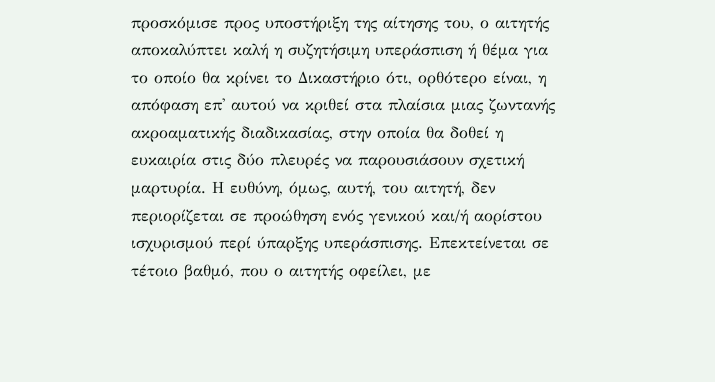προσκόμισε προς υποστήριξη της αίτησης του, ο αιτητής αποκαλύπτει καλή η συζητήσιμη υπεράσπιση ή θέμα για το οποίο θα κρίνει το Δικαστήριο ότι, ορθότερο είναι, η απόφαση επ' αυτού να κριθεί στα πλαίσια μιας ζωντανής ακροαματικής διαδικασίας, στην οποία θα δοθεί η ευκαιρία στις δύο πλευρές να παρουσιάσουν σχετική μαρτυρία. Η ευθύνη, όμως, αυτή, του αιτητή, δεν περιορίζεται σε προώθηση ενός γενικού και/ή αορίστου ισχυρισμού περί ύπαρξης υπεράσπισης. Επεκτείνεται σε τέτοιο βαθμό, που ο αιτητής οφείλει, με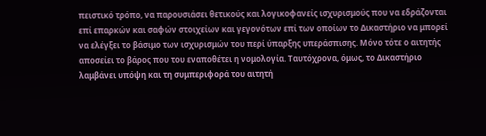πειστικό τρόπο, να παρουσιάσει θετικούς και λογικοφανείς ισχυρισμούς που να εδράζονται επί επαρκών και σαφών στοιχείων και γεγονότων επί των οποίων το Δικαστήριο να μπορεί να ελέγξει το βάσιμο των ισχυρισμών του περί ύπαρξης υπεράσπισης. Μόνο τότε ο αιτητής αποσείει το βάρος που του εναποθέτει η νομολογία. Ταυτόχρονα, όμως, το Δικαστήριο λαμβάνει υπόψη και τη συμπεριφορά του αιτητή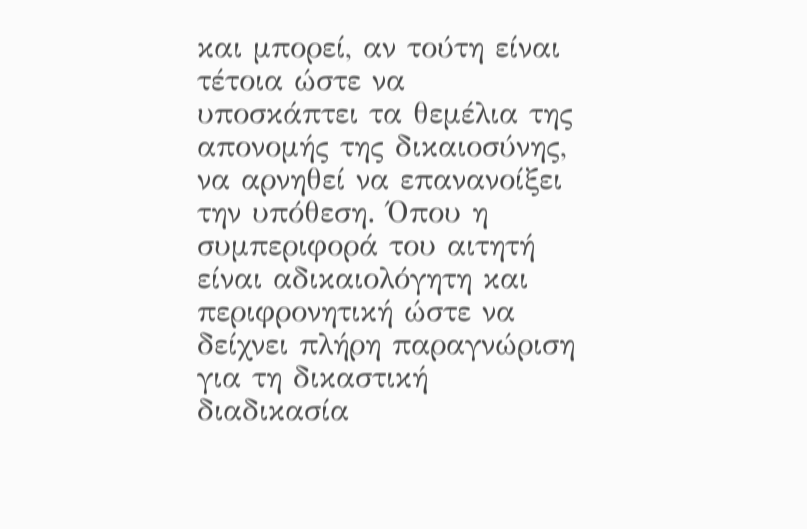και μπορεί, αν τούτη είναι τέτοια ώστε να υποσκάπτει τα θεμέλια της απονομής της δικαιοσύνης, να αρνηθεί να επανανοίξει την υπόθεση. Όπου η συμπεριφορά του αιτητή είναι αδικαιολόγητη και περιφρονητική ώστε να δείχνει πλήρη παραγνώριση για τη δικαστική διαδικασία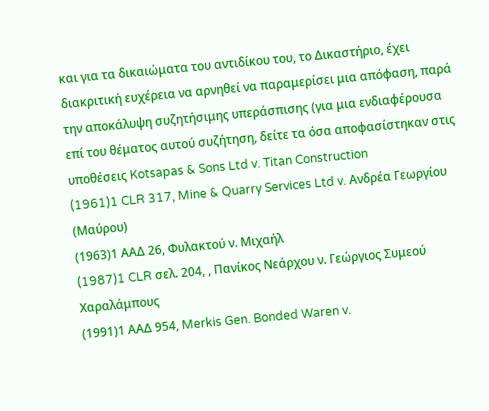και για τα δικαιώματα του αντιδίκου του, το Δικαστήριο, έχει διακριτική ευχέρεια να αρνηθεί να παραμερίσει μια απόφαση, παρά την αποκάλυψη συζητήσιμης υπεράσπισης (για μια ενδιαφέρουσα επί του θέματος αυτού συζήτηση, δείτε τα όσα αποφασίστηκαν στις υποθέσεις Kotsapas & Sons Ltd v. Titan Construction
(1961)1 CLR 317, Mine & Quarry Services Ltd v. Ανδρέα Γεωργίου (Μαύρου)
(1963)1 ΑΑΔ 26, Φυλακτού ν. Μιχαήλ
(1987)1 CLR σελ. 204, , Πανίκος Νεάρχου ν. Γεώργιος Συμεού Χαραλάμπους
(1991)1 ΑΑΔ 954, Merkis Gen. Bonded Waren v.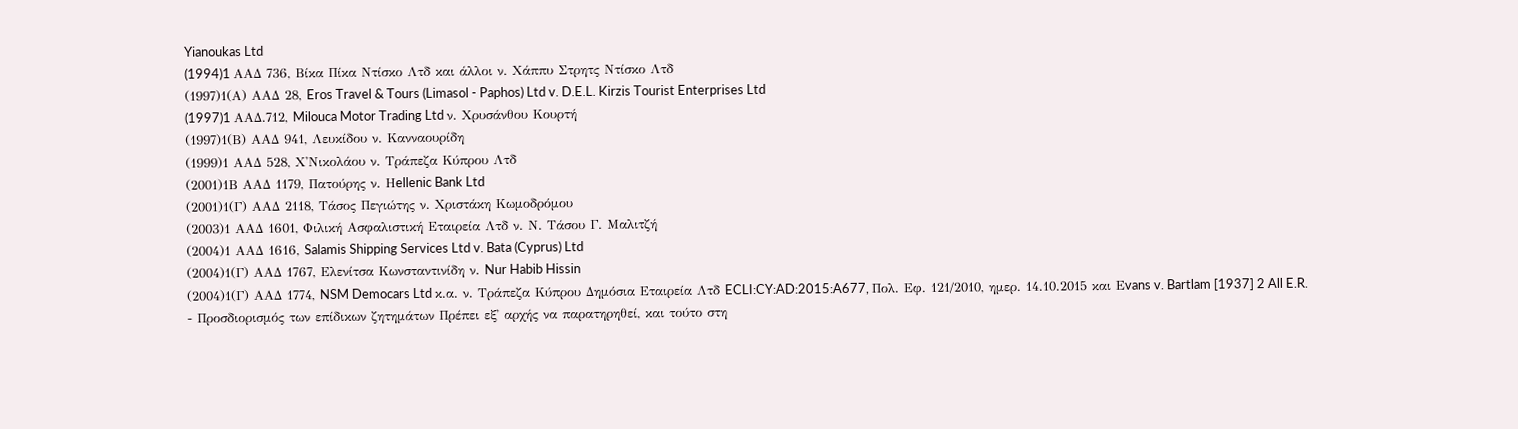Yianoukas Ltd
(1994)1 AAΔ 736, Βίκα Πίκα Ντίσκο Λτδ και άλλοι ν. Χάππυ Στρητς Ντίσκο Λτδ
(1997)1(Α) ΑΑΔ 28, Eros Travel & Tours (Limasol - Paphos) Ltd v. D.E.L. Kirzis Tourist Enterprises Ltd
(1997)1 AAΔ.712, Milouca Motor Trading Ltd ν. Xρυσάνθου Κουρτή
(1997)1(Β) ΑΑΔ 941, Λευκίδου ν. Κανναουρίδη
(1999)1 ΑΑΔ 528, Χ'Νικολάου ν. Τράπεζα Κύπρου Λτδ
(2001)1Β ΑΑΔ 1179, Πατούρης ν. Ηellenic Bank Ltd
(2001)1(Γ) ΑΑΔ 2118, Τάσος Πεγιώτης ν. Χριστάκη Κωμοδρόμου
(2003)1 ΑΑΔ 1601, Φιλική Ασφαλιστική Εταιρεία Λτδ ν. Ν. Τάσου Γ. Μαλιτζή
(2004)1 ΑΑΔ 1616, Salamis Shipping Services Ltd v. Bata (Cyprus) Ltd
(2004)1(Γ) ΑΑΔ 1767, Ελενίτσα Κωνσταντινίδη ν. Nur Habib Hissin
(2004)1(Γ) ΑΑΔ 1774, NSM Democars Ltd κ.α. ν. Τράπεζα Κύπρου Δημόσια Εταιρεία Λτδ ECLI:CY:AD:2015:A677, Πολ. Εφ. 121/2010, ημερ. 14.10.2015 και Εvans v. Bartlam [1937] 2 All E.R.
- Προσδιορισμός των επίδικων ζητημάτων Πρέπει εξ' αρχής να παρατηρηθεί, και τούτο στη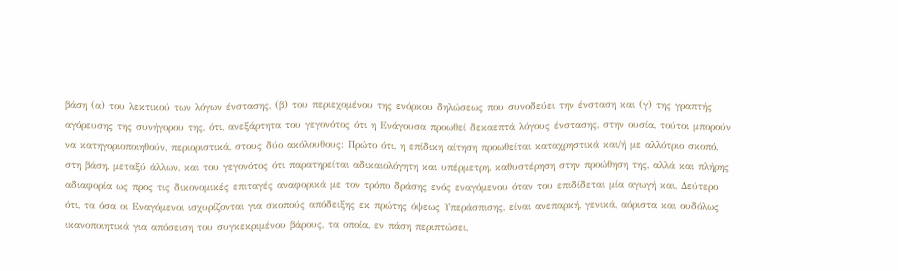βάση (α) του λεκτικού των λόγων ένστασης, (β) του περιεχομένου της ενόρκου δηλώσεως που συνοδεύει την ένσταση και (γ) της γραπτής αγόρευσης της συνήγορου της, ότι, ανεξάρτητα του γεγονότος ότι η Ενάγουσα προωθεί δεκαεπτά λόγους ένστασης, στην ουσία, τούτοι μπορούν να κατηγοριοποιηθούν, περιοριστικά, στους δύο ακόλουθους: Πρώτο ότι, η επίδικη αίτηση προωθείται καταχρηστικά και/ή με αλλότριο σκοπό, στη βάση, μεταξύ άλλων, και του γεγονότος ότι παρατηρείται αδικαιολόγητη και υπέρμετρη, καθυστέρηση στην προώθηση της, αλλά και πλήρης αδιαφορία ως προς τις δικονομικές επιταγές αναφορικά με τον τρόπο δράσης ενός εναγόμενου όταν του επιδίδεται μία αγωγή και, Δεύτερο ότι, τα όσα οι Εναγόμενοι ισχυρίζονται για σκοπούς απόδειξης εκ πρώτης όψεως Υπεράσπισης, είναι ανεπαρκή, γενικά, αόριστα και ουδόλως ικανοποιητικά για απόσειση του συγκεκριμένου βάρους, τα οποία, εν πάση περιπτώσει,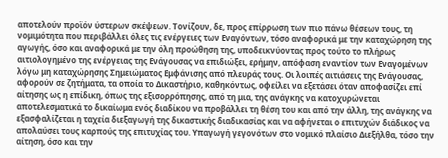αποτελούν προϊόν ύστερων σκέψεων. Τονίζουν, δε, προς επίρρωση των πιο πάνω θέσεων τους, τη νομιμότητα που περιβάλλει όλες τις ενέργειες των Εναγόντων, τόσο αναφορικά με την καταχώρηση της αγωγής, όσο και αναφορικά με την όλη προώθηση της, υποδεικνύοντας προς τούτο το πλήρως αιτιολογημένο της ενέργειας της Ενάγουσας να επιδιώξει, ερήμην, απόφαση εναντίον των Εναγομένων λόγω μη καταχώρησης Σημειώματος Εμφάνισης από πλευράς τους. Οι λοιπές αιτιάσεις της Ενάγουσας, αφορούν σε ζητήματα, τα οποία το Δικαστήριο, καθηκόντως, οφείλει να εξετάσει όταν αποφασίζει επί αίτησης ως η επίδικη, όπως της εξισορρόπησης, από τη μια, της ανάγκης να κατοχυρώνεται αποτελεσματικά το δικαίωμα ενός διαδίκου να προβάλλει τη θέση του και από την άλλη, της ανάγκης να εξασφαλίζεται η ταχεία διεξαγωγή της δικαστικής διαδικασίας και να αφήνεται ο επιτυχών διάδικος να απολαύσει τους καρπούς της επιτυχίας του. Υπαγωγή γεγονότων στο νομικό πλαίσιο Διεξήλθα, τόσο την αίτηση, όσο και την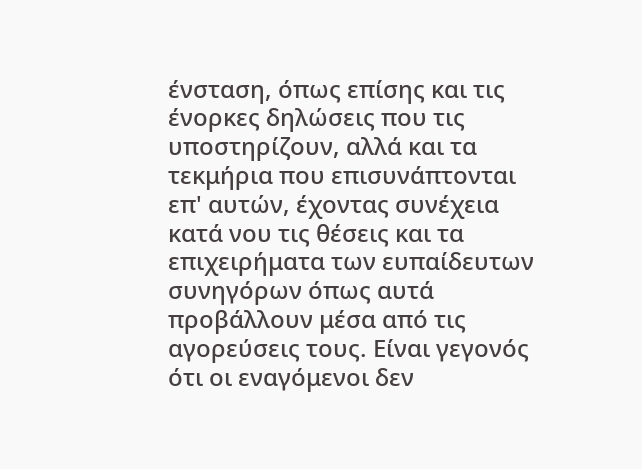ένσταση, όπως επίσης και τις ένορκες δηλώσεις που τις υποστηρίζουν, αλλά και τα τεκμήρια που επισυνάπτονται επ' αυτών, έχοντας συνέχεια κατά νου τις θέσεις και τα επιχειρήματα των ευπαίδευτων συνηγόρων όπως αυτά προβάλλουν μέσα από τις αγορεύσεις τους. Είναι γεγονός ότι οι εναγόμενοι δεν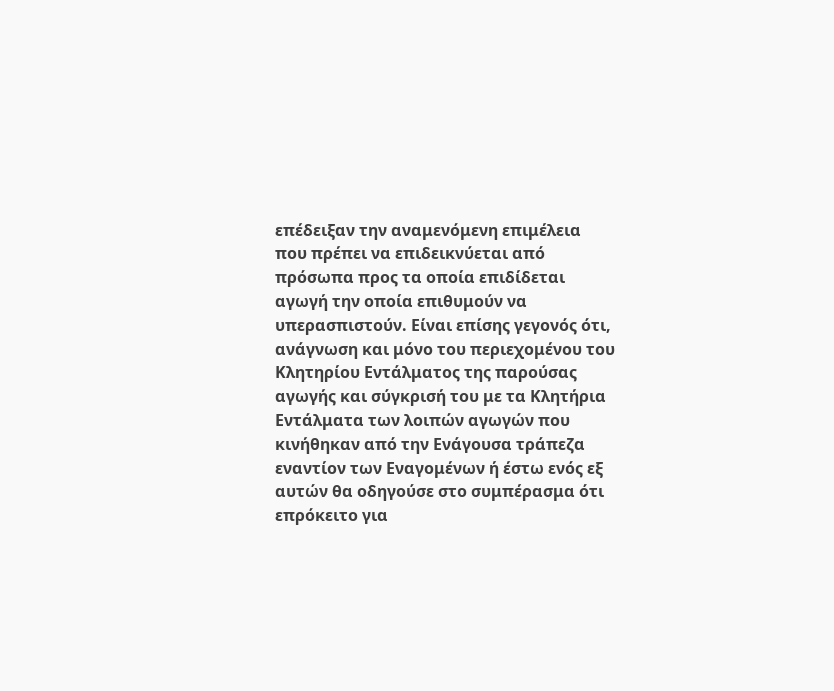επέδειξαν την αναμενόμενη επιμέλεια που πρέπει να επιδεικνύεται από πρόσωπα προς τα οποία επιδίδεται αγωγή την οποία επιθυμούν να υπερασπιστούν. Είναι επίσης γεγονός ότι, ανάγνωση και μόνο του περιεχομένου του Κλητηρίου Εντάλματος της παρούσας αγωγής και σύγκρισή του με τα Κλητήρια Εντάλματα των λοιπών αγωγών που κινήθηκαν από την Ενάγουσα τράπεζα εναντίον των Εναγομένων ή έστω ενός εξ αυτών θα οδηγούσε στο συμπέρασμα ότι επρόκειτο για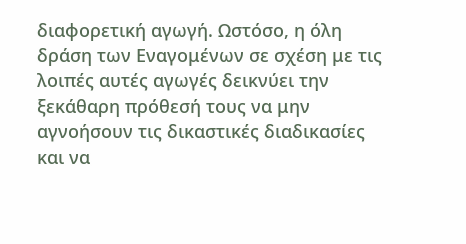διαφορετική αγωγή. Ωστόσο, η όλη δράση των Εναγομένων σε σχέση με τις λοιπές αυτές αγωγές δεικνύει την ξεκάθαρη πρόθεσή τους να μην αγνοήσουν τις δικαστικές διαδικασίες και να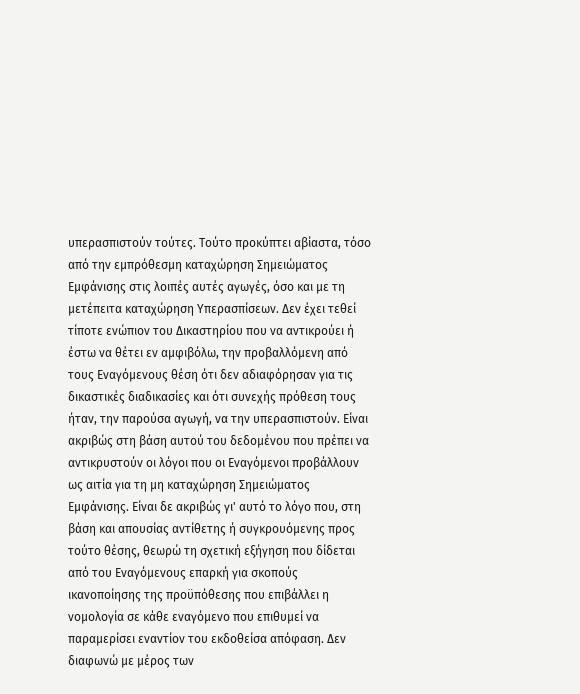υπερασπιστούν τούτες. Τούτο προκύπτει αβίαστα, τόσο από την εμπρόθεσμη καταχώρηση Σημειώματος Εμφάνισης στις λοιπές αυτές αγωγές, όσο και με τη μετέπειτα καταχώρηση Υπερασπίσεων. Δεν έχει τεθεί τίποτε ενώπιον του Δικαστηρίου που να αντικρούει ή έστω να θέτει εν αμφιβόλω, την προβαλλόμενη από τους Εναγόμενους θέση ότι δεν αδιαφόρησαν για τις δικαστικές διαδικασίες και ότι συνεχής πρόθεση τους ήταν, την παρούσα αγωγή, να την υπερασπιστούν. Είναι ακριβώς στη βάση αυτού του δεδομένου που πρέπει να αντικρυστούν οι λόγοι που οι Εναγόμενοι προβάλλουν ως αιτία για τη μη καταχώρηση Σημειώματος Εμφάνισης. Είναι δε ακριβώς γι' αυτό το λόγο που, στη βάση και απουσίας αντίθετης ή συγκρουόμενης προς τούτο θέσης, θεωρώ τη σχετική εξήγηση που δίδεται από του Εναγόμενους επαρκή για σκοπούς ικανοποίησης της προϋπόθεσης που επιβάλλει η νομολογία σε κάθε εναγόμενο που επιθυμεί να παραμερίσει εναντίον του εκδοθείσα απόφαση. Δεν διαφωνώ με μέρος των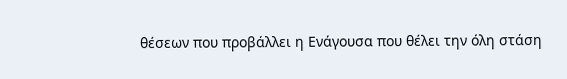θέσεων που προβάλλει η Ενάγουσα που θέλει την όλη στάση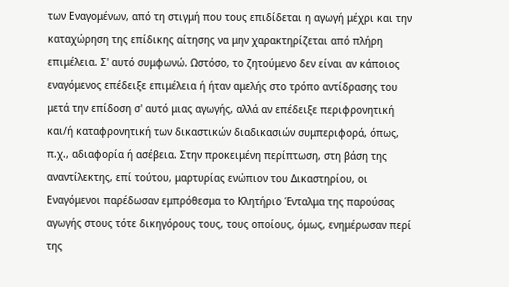των Εναγομένων, από τη στιγμή που τους επιδίδεται η αγωγή μέχρι και την καταχώρηση της επίδικης αίτησης να μην χαρακτηρίζεται από πλήρη επιμέλεια. Σ' αυτό συμφωνώ. Ωστόσο, το ζητούμενο δεν είναι αν κάποιος εναγόμενος επέδειξε επιμέλεια ή ήταν αμελής στο τρόπο αντίδρασης του μετά την επίδοση σ' αυτό μιας αγωγής, αλλά αν επέδειξε περιφρονητική και/ή καταφρονητική των δικαστικών διαδικασιών συμπεριφορά, όπως, π.χ., αδιαφορία ή ασέβεια. Στην προκειμένη περίπτωση, στη βάση της αναντίλεκτης, επί τούτου, μαρτυρίας ενώπιον του Δικαστηρίου, οι Εναγόμενοι παρέδωσαν εμπρόθεσμα το Κλητήριο Ένταλμα της παρούσας αγωγής στους τότε δικηγόρους τους, τους οποίους, όμως, ενημέρωσαν περί της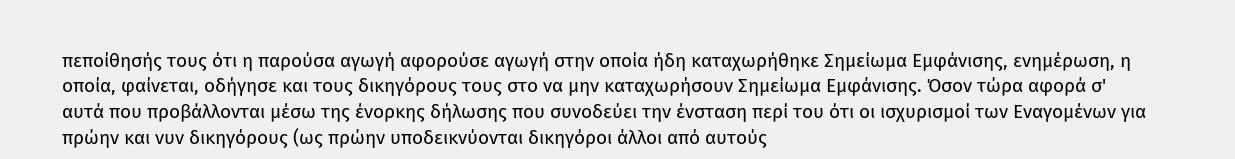πεποίθησής τους ότι η παρούσα αγωγή αφορούσε αγωγή στην οποία ήδη καταχωρήθηκε Σημείωμα Εμφάνισης, ενημέρωση, η οποία, φαίνεται, οδήγησε και τους δικηγόρους τους στο να μην καταχωρήσουν Σημείωμα Εμφάνισης. Όσον τώρα αφορά σ' αυτά που προβάλλονται μέσω της ένορκης δήλωσης που συνοδεύει την ένσταση περί του ότι οι ισχυρισμοί των Εναγομένων για πρώην και νυν δικηγόρους (ως πρώην υποδεικνύονται δικηγόροι άλλοι από αυτούς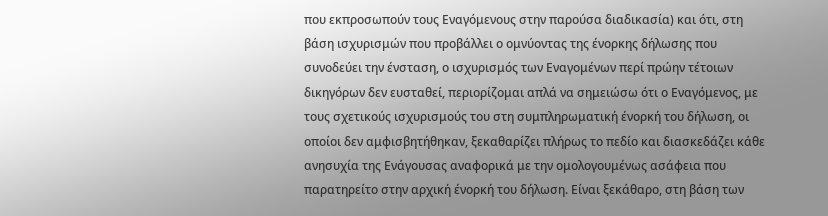που εκπροσωπούν τους Εναγόμενους στην παρούσα διαδικασία) και ότι, στη βάση ισχυρισμών που προβάλλει ο ομνύοντας της ένορκης δήλωσης που συνοδεύει την ένσταση, ο ισχυρισμός των Εναγομένων περί πρώην τέτοιων δικηγόρων δεν ευσταθεί, περιορίζομαι απλά να σημειώσω ότι ο Εναγόμενος, με τους σχετικούς ισχυρισμούς του στη συμπληρωματική ένορκή του δήλωση, οι οποίοι δεν αμφισβητήθηκαν, ξεκαθαρίζει πλήρως το πεδίο και διασκεδάζει κάθε ανησυχία της Ενάγουσας αναφορικά με την ομολογουμένως ασάφεια που παρατηρείτο στην αρχική ένορκή του δήλωση. Είναι ξεκάθαρο, στη βάση των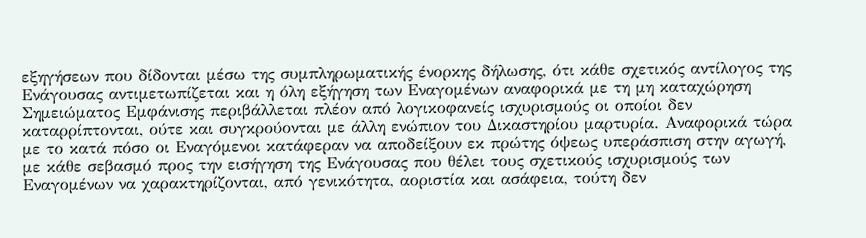εξηγήσεων που δίδονται μέσω της συμπληρωματικής ένορκης δήλωσης, ότι κάθε σχετικός αντίλογος της Ενάγουσας αντιμετωπίζεται και η όλη εξήγηση των Εναγομένων αναφορικά με τη μη καταχώρηση Σημειώματος Εμφάνισης περιβάλλεται πλέον από λογικοφανείς ισχυρισμούς οι οποίοι δεν καταρρίπτονται, ούτε και συγκρούονται με άλλη ενώπιον του Δικαστηρίου μαρτυρία. Αναφορικά τώρα με το κατά πόσο οι Εναγόμενοι κατάφεραν να αποδείξουν εκ πρώτης όψεως υπεράσπιση στην αγωγή, με κάθε σεβασμό προς την εισήγηση της Ενάγουσας που θέλει τους σχετικούς ισχυρισμούς των Εναγομένων να χαρακτηρίζονται, από γενικότητα, αοριστία και ασάφεια, τούτη δεν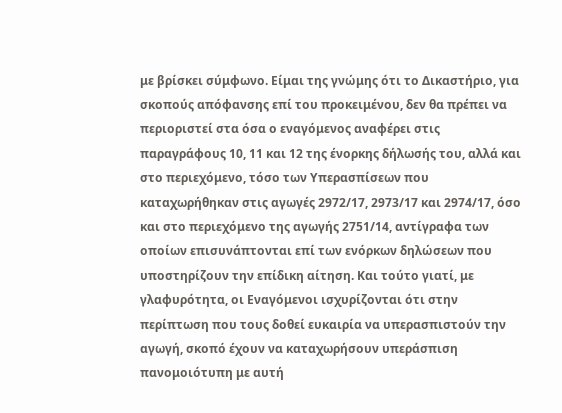με βρίσκει σύμφωνο. Είμαι της γνώμης ότι το Δικαστήριο, για σκοπούς απόφανσης επί του προκειμένου, δεν θα πρέπει να περιοριστεί στα όσα ο εναγόμενος αναφέρει στις παραγράφους 10, 11 και 12 της ένορκης δήλωσής του, αλλά και στο περιεχόμενο, τόσο των Υπερασπίσεων που καταχωρήθηκαν στις αγωγές 2972/17, 2973/17 και 2974/17, όσο και στο περιεχόμενο της αγωγής 2751/14, αντίγραφα των οποίων επισυνάπτονται επί των ενόρκων δηλώσεων που υποστηρίζουν την επίδικη αίτηση. Και τούτο γιατί, με γλαφυρότητα, οι Εναγόμενοι ισχυρίζονται ότι στην περίπτωση που τους δοθεί ευκαιρία να υπερασπιστούν την αγωγή, σκοπό έχουν να καταχωρήσουν υπεράσπιση πανομοιότυπη με αυτή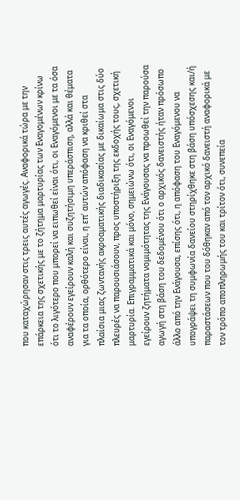που καταχώρησαν στις τρεις αυτές αγωγές. Αναφορικά τώρα με την επάρκεια της σχετικής με το ζήτημα μαρτυρίας των Εναγομένων κρίνω ότι το λιγότερο που μπορεί να ειπωθεί είναι ότι, οι Εναγόμενοι με τα όσα αναφέρουν εγείρουν καλή και συζητήσιμη υπεράσπιση, αλλά και θέματα για τα οποία, ορθότερο είναι, η επ' αυτών απόφαση να κριθεί στα πλαίσια μιας ζωντανής ακροαματικής διαδικασίας με δικαίωμα στις δύο πλευρές να παρουσιάσουν, προς υποστήριξη της εκδοχής τους, σχετική μαρτυρία. Επιγραμματικά και μόνο, σημειώνω ότι, οι Εναγόμενοι εγείρουν ζητήματα νομιμότητας της Ενάγουσας να προωθεί την παρούσα αγωγή στη βάση του δεδομένου ότι ο αρχικός δανειστής ήταν πρόσωπο άλλο από την Ενάγουσα, επίσης ότι, η απόφαση του Εναγόμενου να υπογράψει τη συμφωνία δανείου στηρίχθηκε στη βάση υπόσχεσης και/ή παραστάσεων που του δόθηκαν από τον αρχικό δανειστή αναφορικά με τον τρόπο αποπληρωμής του και τρίτον ότι, συνεπεία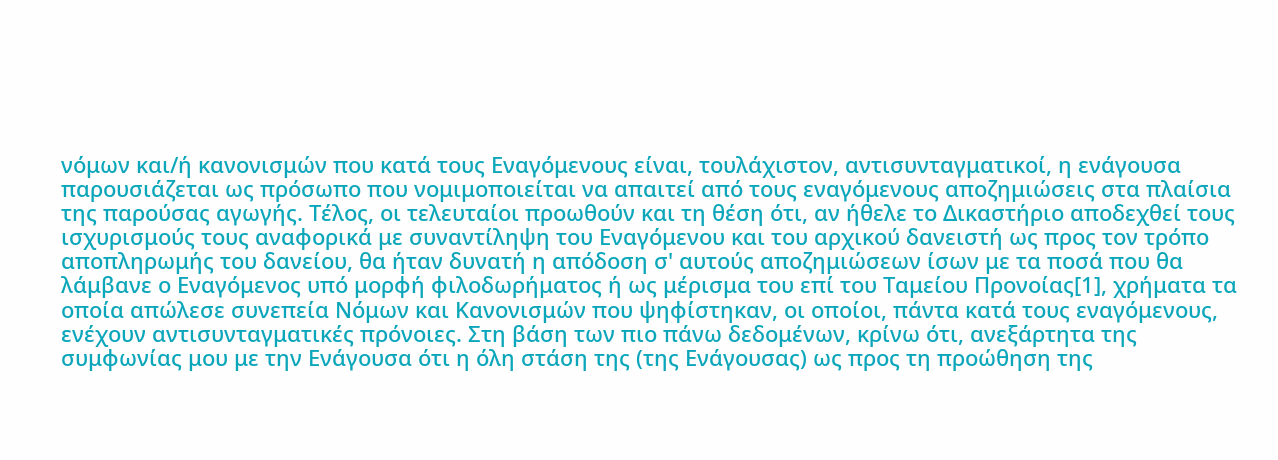νόμων και/ή κανονισμών που κατά τους Εναγόμενους είναι, τουλάχιστον, αντισυνταγματικοί, η ενάγουσα παρουσιάζεται ως πρόσωπο που νομιμοποιείται να απαιτεί από τους εναγόμενους αποζημιώσεις στα πλαίσια της παρούσας αγωγής. Τέλος, οι τελευταίοι προωθούν και τη θέση ότι, αν ήθελε το Δικαστήριο αποδεχθεί τους ισχυρισμούς τους αναφορικά με συναντίληψη του Εναγόμενου και του αρχικού δανειστή ως προς τον τρόπο αποπληρωμής του δανείου, θα ήταν δυνατή η απόδοση σ' αυτούς αποζημιώσεων ίσων με τα ποσά που θα λάμβανε ο Εναγόμενος υπό μορφή φιλοδωρήματος ή ως μέρισμα του επί του Ταμείου Προνοίας[1], χρήματα τα οποία απώλεσε συνεπεία Νόμων και Κανονισμών που ψηφίστηκαν, οι οποίοι, πάντα κατά τους εναγόμενους, ενέχουν αντισυνταγματικές πρόνοιες. Στη βάση των πιο πάνω δεδομένων, κρίνω ότι, ανεξάρτητα της συμφωνίας μου με την Ενάγουσα ότι η όλη στάση της (της Ενάγουσας) ως προς τη προώθηση της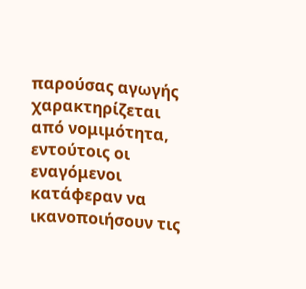παρούσας αγωγής χαρακτηρίζεται από νομιμότητα, εντούτοις οι εναγόμενοι κατάφεραν να ικανοποιήσουν τις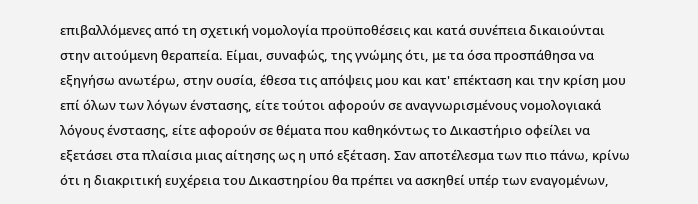επιβαλλόμενες από τη σχετική νομολογία προϋποθέσεις και κατά συνέπεια δικαιούνται στην αιτούμενη θεραπεία. Είμαι, συναφώς, της γνώμης ότι, με τα όσα προσπάθησα να εξηγήσω ανωτέρω, στην ουσία, έθεσα τις απόψεις μου και κατ' επέκταση και την κρίση μου επί όλων των λόγων ένστασης, είτε τούτοι αφορούν σε αναγνωρισμένους νομολογιακά λόγους ένστασης, είτε αφορούν σε θέματα που καθηκόντως το Δικαστήριο οφείλει να εξετάσει στα πλαίσια μιας αίτησης ως η υπό εξέταση. Σαν αποτέλεσμα των πιο πάνω, κρίνω ότι η διακριτική ευχέρεια του Δικαστηρίου θα πρέπει να ασκηθεί υπέρ των εναγομένων,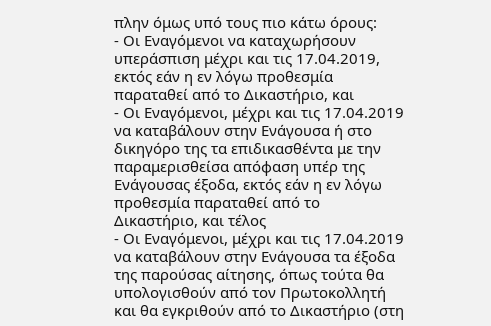πλην όμως υπό τους πιο κάτω όρους:
- Οι Εναγόμενοι να καταχωρήσουν υπεράσπιση μέχρι και τις 17.04.2019, εκτός εάν η εν λόγω προθεσμία παραταθεί από το Δικαστήριο, και
- Οι Εναγόμενοι, μέχρι και τις 17.04.2019 να καταβάλουν στην Ενάγουσα ή στο δικηγόρο της τα επιδικασθέντα με την παραμερισθείσα απόφαση υπέρ της Ενάγουσας έξοδα, εκτός εάν η εν λόγω προθεσμία παραταθεί από το Δικαστήριο, και τέλος
- Οι Εναγόμενοι, μέχρι και τις 17.04.2019 να καταβάλουν στην Ενάγουσα τα έξοδα της παρούσας αίτησης, όπως τούτα θα υπολογισθούν από τον Πρωτοκολλητή και θα εγκριθούν από το Δικαστήριο (στη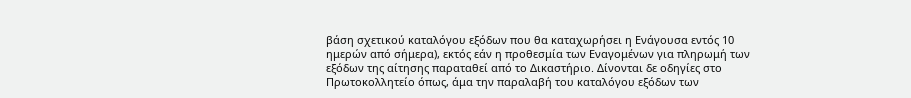βάση σχετικού καταλόγου εξόδων που θα καταχωρήσει η Ενάγουσα εντός 10 ημερών από σήμερα), εκτός εάν η προθεσμία των Εναγομένων για πληρωμή των εξόδων της αίτησης παραταθεί από το Δικαστήριο. Δίνονται δε οδηγίες στο Πρωτοκολλητείο όπως, άμα την παραλαβή του καταλόγου εξόδων των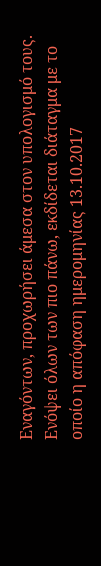Εναγόντων, προχωρήσει άμεσα στον υπολογισμό τους. Ενόψει όλων των πιο πάνω, εκδίδεται διάταγμα με το οποίο η απόφαση ημερομηνίας 13.10.2017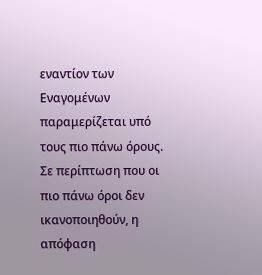εναντίον των Εναγομένων παραμερίζεται υπό τους πιο πάνω όρους. Σε περίπτωση που οι πιο πάνω όροι δεν ικανοποιηθούν, η απόφαση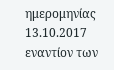ημερομηνίας 13.10.2017 εναντίον των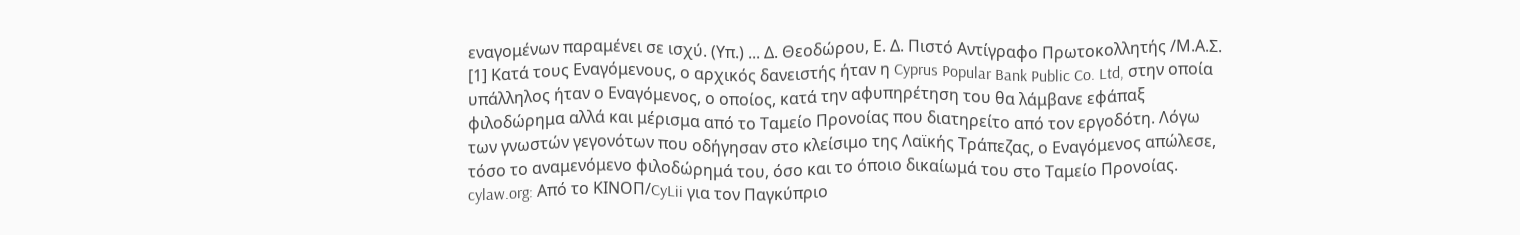εναγομένων παραμένει σε ισχύ. (Υπ.) ... Δ. Θεοδώρου, Ε. Δ. Πιστό Αντίγραφο Πρωτοκολλητής /Μ.Α.Σ. [1] Κατά τους Εναγόμενους, ο αρχικός δανειστής ήταν η Cyprus Popular Bank Public Co. Ltd, στην οποία υπάλληλος ήταν ο Εναγόμενος, ο οποίος, κατά την αφυπηρέτηση του θα λάμβανε εφάπαξ φιλοδώρημα αλλά και μέρισμα από το Ταμείο Προνοίας που διατηρείτο από τον εργοδότη. Λόγω των γνωστών γεγονότων που οδήγησαν στο κλείσιμο της Λαϊκής Τράπεζας, ο Εναγόμενος απώλεσε, τόσο το αναμενόμενο φιλοδώρημά του, όσο και το όποιο δικαίωμά του στο Ταμείο Προνοίας. cylaw.org: Από το ΚΙΝOΠ/CyLii για τον Παγκύπριο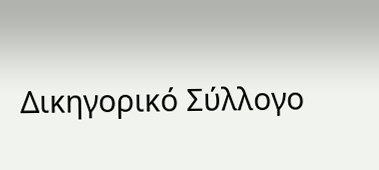Δικηγορικό Σύλλογο